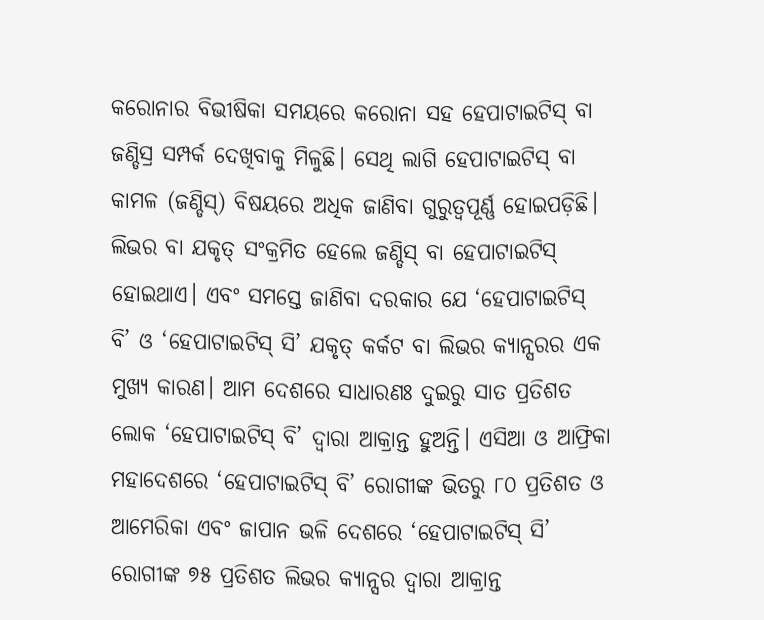କରୋନାର ବିଭୀଷିକା ସମୟରେ କରୋନା ସହ ହେପାଟାଇଟିସ୍ ବା ଜଣ୍ଡିସ୍ର ସମ୍ପର୍କ ଦେଖିବାକୁ ମିଳୁଛି। ସେଥି ଲାଗି ହେପାଟାଇଟିସ୍ ବା କାମଳ (ଜଣ୍ଡିସ୍) ବିଷୟରେ ଅଧିକ ଜାଣିବା ଗୁରୁତ୍ବପୂର୍ଣ୍ଣ ହୋଇପଡ଼ିଛି। ଲିଭର ବା ଯକୃତ୍ ସଂକ୍ରମିତ ହେଲେ ଜଣ୍ଡିସ୍ ବା ହେପାଟାଇଟିସ୍ ହୋଇଥାଏ। ଏବଂ ସମସ୍ତେ ଜାଣିବା ଦରକାର ଯେ ‘ହେପାଟାଇଟିସ୍ ବି’ ଓ ‘ହେପାଟାଇଟିସ୍ ସି’ ଯକୃତ୍ କର୍କଟ ବା ଲିଭର କ୍ୟାନ୍ସରର ଏକ ମୁଖ୍ୟ କାରଣ। ଆମ ଦେଶରେ ସାଧାରଣଃ ଦୁଇରୁ ସାତ ପ୍ରତିଶତ ଲୋକ ‘ହେପାଟାଇଟିସ୍ ବି’ ଦ୍ବାରା ଆକ୍ରାନ୍ତ ହୁଅନ୍ତି। ଏସିଆ ଓ ଆଫ୍ରିକା ମହାଦେଶରେ ‘ହେପାଟାଇଟିସ୍ ବି’ ରୋଗୀଙ୍କ ଭିତରୁ ୮୦ ପ୍ରତିଶତ ଓ ଆମେରିକା ଏବଂ ଜାପାନ ଭଳି ଦେଶରେ ‘ହେପାଟାଇଟିସ୍ ସି’ ରୋଗୀଙ୍କ ୭୫ ପ୍ରତିଶତ ଲିଭର କ୍ୟାନ୍ସର ଦ୍ବାରା ଆକ୍ରାନ୍ତ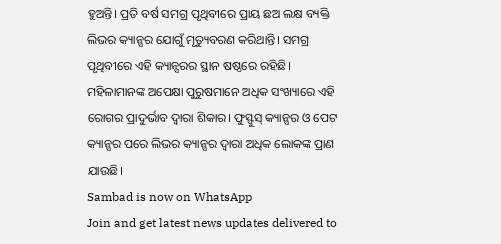ହୁଅନ୍ତି। ପ୍ରତି ବର୍ଷ ସମଗ୍ର ପୃଥିବୀରେ ପ୍ରାୟ ଛଅ ଲକ୍ଷ ବ୍ୟକ୍ତି ଲିଭର କ୍ୟାନ୍ସର ଯୋଗୁଁ ମୃତ୍ୟୁବରଣ କରିଥାନ୍ତି। ସମଗ୍ର ପୃଥିବୀରେ ଏହି କ୍ୟାନ୍ସରର ସ୍ଥାନ ଷଷ୍ଠରେ ରହିଛି। ମହିଳାମାନଙ୍କ ଅପେକ୍ଷା ପୁରୁଷମାନେ ଅଧିକ ସଂଖ୍ୟାରେ ଏହି ରୋଗର ପ୍ରାଦୁର୍ଭାବ ଦ୍ବାରା ଶିକାର। ଫୁସ୍ଫୁସ୍ କ୍ୟାନ୍ସର ଓ ପେଟ କ୍ୟାନ୍ସର ପରେ ଲିଭର କ୍ୟାନ୍ସର ଦ୍ବାରା ଅଧିକ ଲୋକଙ୍କ ପ୍ରାଣ ଯାଉଛି।
Sambad is now on WhatsApp
Join and get latest news updates delivered to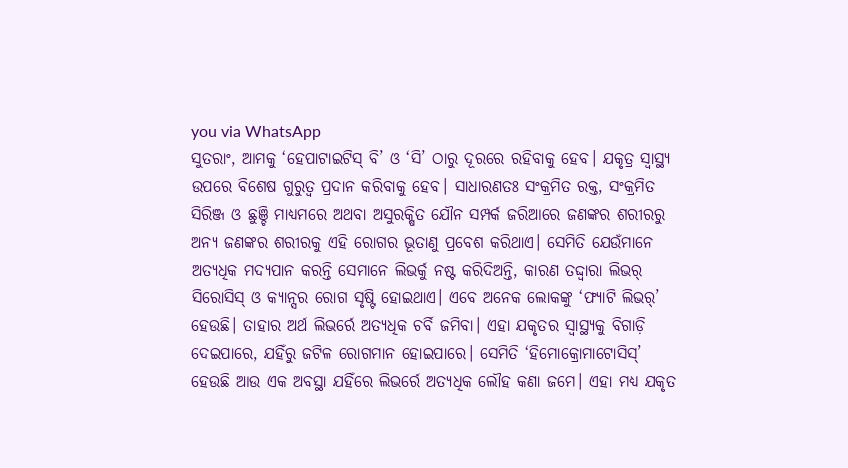you via WhatsApp
ସୁତରାଂ, ଆମକୁ ‘ହେପାଟାଇଟିସ୍ ବି’ ଓ ‘ସି’ ଠାରୁ ଦୂରରେ ରହିବାକୁ ହେବ। ଯକୃତ୍ର ସ୍ବାସ୍ଥ୍ୟ ଉପରେ ବିଶେଷ ଗୁରୁତ୍ବ ପ୍ରଦାନ କରିବାକୁ ହେବ। ସାଧାରଣତଃ ସଂକ୍ରମିତ ରକ୍ତ, ସଂକ୍ରମିତ ସିରିଞ୍ଜ ଓ ଛୁଞ୍ଚି ମାଧ୍ୟମରେ ଅଥବା ଅସୁରକ୍ଷିତ ଯୌନ ସମ୍ପର୍କ ଜରିଆରେ ଜଣଙ୍କର ଶରୀରରୁ ଅନ୍ୟ ଜଣଙ୍କର ଶରୀରକୁ ଏହି ରୋଗର ଭୂତାଣୁ ପ୍ରବେଶ କରିଥାଏ। ସେମିତି ଯେଉଁମାନେ ଅତ୍ୟଧିକ ମଦ୍ୟପାନ କରନ୍ତି ସେମାନେ ଲିଭର୍କୁ ନଷ୍ଟ କରିଦିଅନ୍ତି, କାରଣ ତଦ୍ଦ୍ବାରା ଲିଭର୍ ସିରୋସିସ୍ ଓ କ୍ୟାନ୍ସର ରୋଗ ସୃଷ୍ଟି ହୋଇଥାଏ। ଏବେ ଅନେକ ଲୋକଙ୍କୁ ‘ଫ୍ୟାଟି ଲିଭର୍’ ହେଉଛି। ତାହାର ଅର୍ଥ ଲିଭର୍ରେ ଅତ୍ୟଧିକ ଚର୍ବି ଜମିବା। ଏହା ଯକୃତର ସ୍ବାସ୍ଥ୍ୟକୁ ବିଗାଡ଼ି ଦେଇପାରେ, ଯହିଁରୁ ଜଟିଳ ରୋଗମାନ ହୋଇପାରେ। ସେମିତି ‘ହିମୋକ୍ରୋମାଟୋସିସ୍’ ହେଉଛି ଆଉ ଏକ ଅବସ୍ଥା ଯହିଁରେ ଲିଭର୍ରେ ଅତ୍ୟଧିକ ଲୌହ କଣା ଜମେ। ଏହା ମଧ୍ୟ ଯକୃତ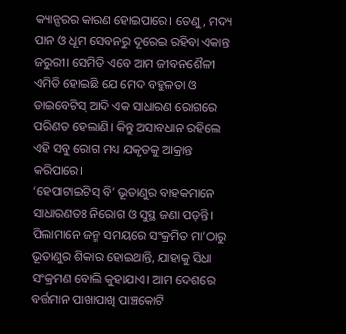କ୍ୟାନ୍ସରର କାରଣ ହୋଇପାରେ। ତେଣୁ, ମଦ୍ୟ ପାନ ଓ ଧୂମ ସେବନରୁ ଦୂରେଇ ରହିବା ଏକାନ୍ତ ଜରୁରୀ। ସେମିତି ଏବେ ଆମ ଜୀବନଶୈଳୀ ଏମିତି ହୋଇଛି ଯେ ମେଦ ବହୁଳତା ଓ ଡାଇବେଟିସ୍ ଆଦି ଏକ ସାଧାରଣ ରୋଗରେ ପରିଣତ ହେଲାଣି। କିନ୍ତୁ ଅସାବଧାନ ରହିଲେ ଏହି ସବୁ ରୋଗ ମଧ୍ୟ ଯକୃତକୁ ଆକ୍ରାନ୍ତ କରିପାରେ।
‘ହେପାଟାଇଟିସ୍ ବି’ ଭୂତାଣୁର ବାହକମାନେ ସାଧାରଣତଃ ନିରୋଗ ଓ ସୁସ୍ଥ ଜଣା ପଡ଼ନ୍ତି। ପିଲାମାନେ ଜନ୍ମ ସମୟରେ ସଂକ୍ରମିତ ମା’ଠାରୁ ଭୂତାଣୁର ଶିକାର ହୋଇଥାନ୍ତି, ଯାହାକୁ ସିଧା ସଂକ୍ରମଣ ବୋଲି କୁହାଯାଏ। ଆମ ଦେଶରେ ବର୍ତ୍ତମାନ ପାଖାପାଖି ପାଞ୍ଚକୋଟି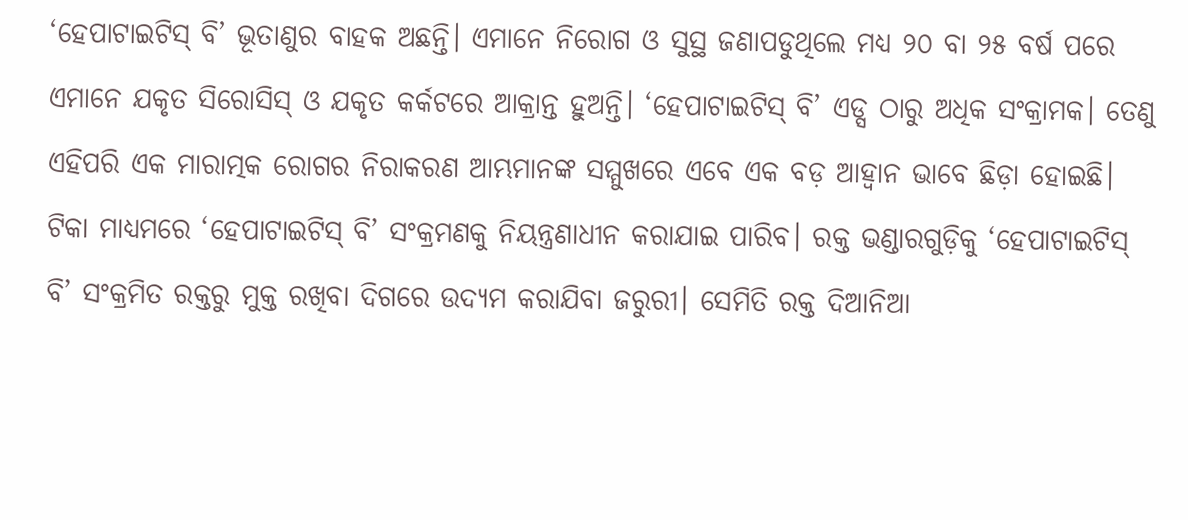‘ହେପାଟାଇଟିସ୍ ବି’ ଭୂତାଣୁର ବାହକ ଅଛନ୍ତି। ଏମାନେ ନିରୋଗ ଓ ସୁସ୍ଥ ଜଣାପଡୁଥିଲେ ମଧ୍ୟ ୨୦ ବା ୨୫ ବର୍ଷ ପରେ ଏମାନେ ଯକୃତ ସିରୋସିସ୍ ଓ ଯକୃତ କର୍କଟରେ ଆକ୍ରାନ୍ତ ହୁଅନ୍ତି। ‘ହେପାଟାଇଟିସ୍ ବି’ ଏଡ୍ସ ଠାରୁ ଅଧିକ ସଂକ୍ରାମକ। ତେଣୁ ଏହିପରି ଏକ ମାରାତ୍ମକ ରୋଗର ନିରାକରଣ ଆମ୍ଭମାନଙ୍କ ସମ୍ମୁଖରେ ଏବେ ଏକ ବଡ଼ ଆହ୍ୱାନ ଭାବେ ଛିଡ଼ା ହୋଇଛି। ଟିକା ମାଧ୍ୟମରେ ‘ହେପାଟାଇଟିସ୍ ବି’ ସଂକ୍ରମଣକୁ ନିୟନ୍ତ୍ରଣାଧୀନ କରାଯାଇ ପାରିବ। ରକ୍ତ ଭଣ୍ଡାରଗୁଡ଼ିକୁ ‘ହେପାଟାଇଟିସ୍ ବି’ ସଂକ୍ରମିତ ରକ୍ତରୁ ମୁକ୍ତ ରଖିବା ଦିଗରେ ଉଦ୍ୟମ କରାଯିବା ଜରୁରୀ। ସେମିତି ରକ୍ତ ଦିଆନିଆ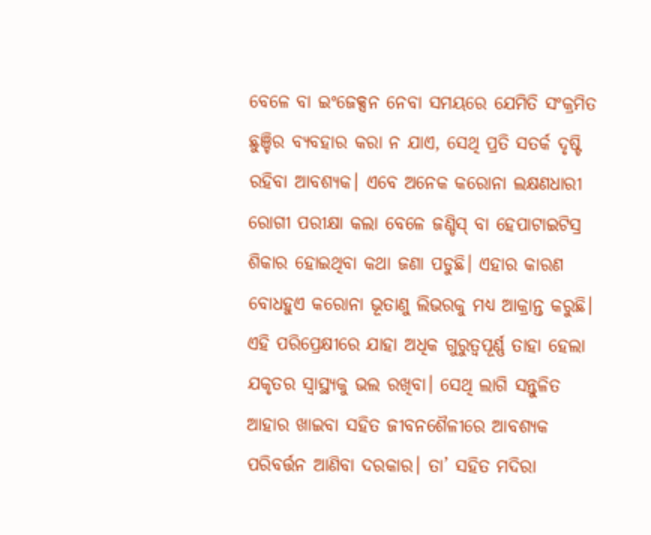ବେଳେ ବା ଇଂଜେକ୍ସନ ନେବା ସମୟରେ ଯେମିତି ସଂକ୍ରମିତ ଛୁଞ୍ଚିର ବ୍ୟବହାର କରା ନ ଯାଏ, ସେଥି ପ୍ରତି ସତର୍କ ଦୃଷ୍ଟି ରହିବା ଆବଶ୍ୟକ। ଏବେ ଅନେକ କରୋନା ଲକ୍ଷଣଧାରୀ ରୋଗୀ ପରୀକ୍ଷା କଲା ବେଳେ ଜଣ୍ଡିସ୍ ବା ହେପାଟାଇଟିସ୍ର ଶିକାର ହୋଇଥିବା କଥା ଜଣା ପଡୁଛି। ଏହାର କାରଣ ବୋଧହୁଏ କରୋନା ଭୂତାଣୁ ଲିଭରକୁ ମଧ୍ୟ ଆକ୍ରାନ୍ତ କରୁଛି। ଏହି ପରିପ୍ରେକ୍ଷୀରେ ଯାହା ଅଧିକ ଗୁରୁତ୍ବପୂର୍ଣ୍ଣ ତାହା ହେଲା ଯକୃତର ସ୍ବାସ୍ଥ୍ୟକୁ ଭଲ ରଖିବା। ସେଥି ଲାଗି ସନ୍ତୁଳିତ ଆହାର ଖାଇବା ସହିତ ଜୀବନଶୈଳୀରେ ଆବଶ୍ୟକ ପରିବର୍ତ୍ତନ ଆଣିବା ଦରକାର। ତା’ ସହିତ ମଦିରା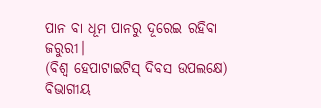ପାନ ବା ଧୂମ ପାନରୁ ଦୂରେଇ ରହିବା ଜରୁରୀ।
(ବିଶ୍ବ ହେପାଟାଇଟିସ୍ ଦିବସ ଉପଲକ୍ଷେ)
ବିଭାଗୀୟ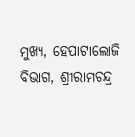ମୁଖ୍ୟ, ହେପାଟାଲୋଜି ବିଭାଗ, ଶ୍ରୀରାମଚନ୍ଦ୍ର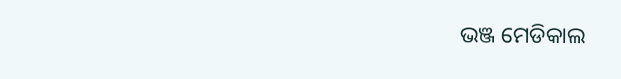ଭଞ୍ଜ ମେଡିକାଲ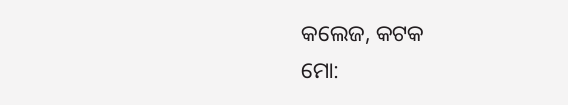କଲେଜ, କଟକ
ମୋ: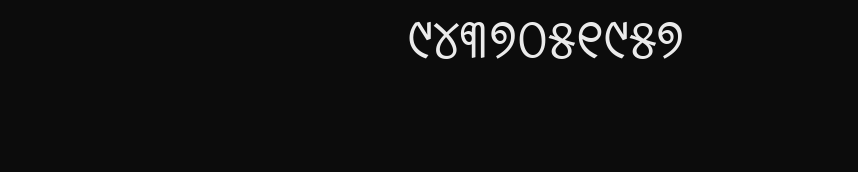୯୪୩୭୦୫୧୯୫୭